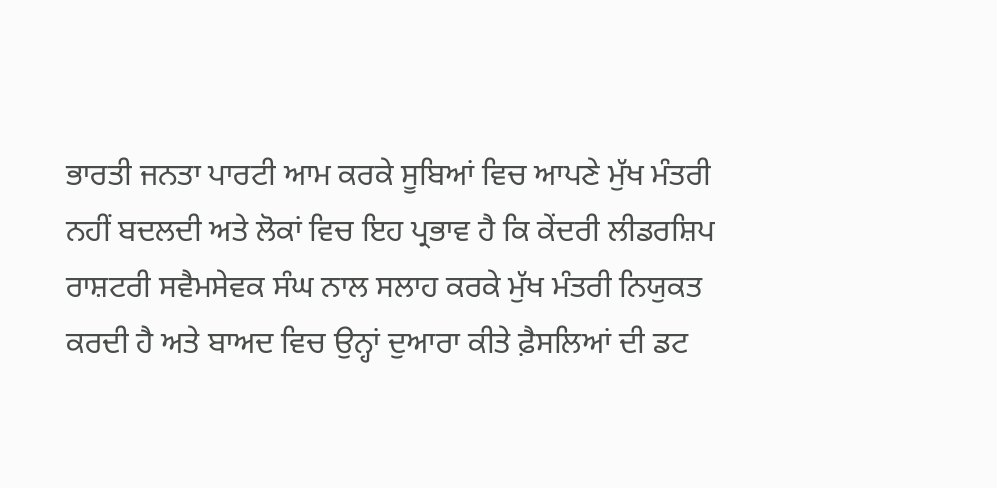ਭਾਰਤੀ ਜਨਤਾ ਪਾਰਟੀ ਆਮ ਕਰਕੇ ਸੂਬਿਆਂ ਵਿਚ ਆਪਣੇ ਮੁੱਖ ਮੰਤਰੀ ਨਹੀਂ ਬਦਲਦੀ ਅਤੇ ਲੋਕਾਂ ਵਿਚ ਇਹ ਪ੍ਰਭਾਵ ਹੈ ਕਿ ਕੇਂਦਰੀ ਲੀਡਰਸ਼ਿਪ ਰਾਸ਼ਟਰੀ ਸਵੈਮਸੇਵਕ ਸੰਘ ਨਾਲ ਸਲਾਹ ਕਰਕੇ ਮੁੱਖ ਮੰਤਰੀ ਨਿਯੁਕਤ ਕਰਦੀ ਹੈ ਅਤੇ ਬਾਅਦ ਵਿਚ ਉਨ੍ਹਾਂ ਦੁਆਰਾ ਕੀਤੇ ਫ਼ੈਸਲਿਆਂ ਦੀ ਡਟ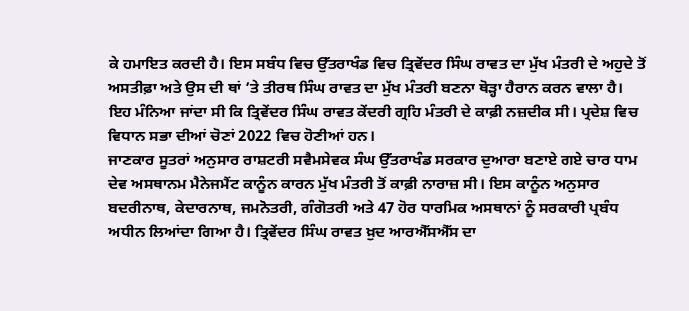ਕੇ ਹਮਾਇਤ ਕਰਦੀ ਹੈ। ਇਸ ਸਬੰਧ ਵਿਚ ਉੱਤਰਾਖੰਡ ਵਿਚ ਤ੍ਰਿਵੇਂਦਰ ਸਿੰਘ ਰਾਵਤ ਦਾ ਮੁੱਖ ਮੰਤਰੀ ਦੇ ਅਹੁਦੇ ਤੋਂ ਅਸਤੀਫ਼ਾ ਅਤੇ ਉਸ ਦੀ ਥਾਂ ’ਤੇ ਤੀਰਥ ਸਿੰਘ ਰਾਵਤ ਦਾ ਮੁੱਖ ਮੰਤਰੀ ਬਣਨਾ ਥੋੜ੍ਹਾ ਹੈਰਾਨ ਕਰਨ ਵਾਲਾ ਹੈ। ਇਹ ਮੰਨਿਆ ਜਾਂਦਾ ਸੀ ਕਿ ਤ੍ਰਿਵੇਂਦਰ ਸਿੰਘ ਰਾਵਤ ਕੇਂਦਰੀ ਗ੍ਰਹਿ ਮੰਤਰੀ ਦੇ ਕਾਫ਼ੀ ਨਜ਼ਦੀਕ ਸੀ। ਪ੍ਰਦੇਸ਼ ਵਿਚ ਵਿਧਾਨ ਸਭਾ ਦੀਆਂ ਚੋਣਾਂ 2022 ਵਿਚ ਹੋਣੀਆਂ ਹਨ।
ਜਾਣਕਾਰ ਸੂਤਰਾਂ ਅਨੁਸਾਰ ਰਾਸ਼ਟਰੀ ਸਵੈਮਸੇਵਕ ਸੰਘ ਉੱਤਰਾਖੰਡ ਸਰਕਾਰ ਦੁਆਰਾ ਬਣਾਏ ਗਏ ਚਾਰ ਧਾਮ ਦੇਵ ਅਸਥਾਨਮ ਮੈਨੇਜਮੈਂਟ ਕਾਨੂੰਨ ਕਾਰਨ ਮੁੱਖ ਮੰਤਰੀ ਤੋਂ ਕਾਫ਼ੀ ਨਾਰਾਜ਼ ਸੀ। ਇਸ ਕਾਨੂੰਨ ਅਨੁਸਾਰ ਬਦਰੀਨਾਥ, ਕੇਦਾਰਨਾਥ, ਜਮਨੋਤਰੀ, ਗੰਗੋਤਰੀ ਅਤੇ 47 ਹੋਰ ਧਾਰਮਿਕ ਅਸਥਾਨਾਂ ਨੂੰ ਸਰਕਾਰੀ ਪ੍ਰਬੰਧ ਅਧੀਨ ਲਿਆਂਦਾ ਗਿਆ ਹੈ। ਤ੍ਰਿਵੇਂਦਰ ਸਿੰਘ ਰਾਵਤ ਖ਼ੁਦ ਆਰਐੱਸਐੱਸ ਦਾ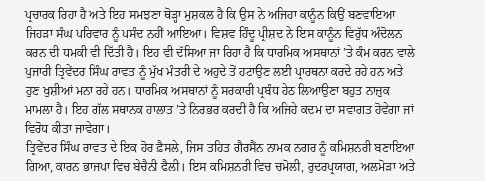ਪ੍ਰਚਾਰਕ ਰਿਹਾ ਹੈ ਅਤੇ ਇਹ ਸਮਝਣਾ ਥੋੜ੍ਹਾ ਮੁਸ਼ਕਲ ਹੈ ਕਿ ਉਸ ਨੇ ਅਜਿਹਾ ਕਾਨੂੰਨ ਕਿਉਂ ਬਣਵਾਇਆ ਜਿਹੜਾ ਸੰਘ ਪਰਿਵਾਰ ਨੂੰ ਪਸੰਦ ਨਹੀਂ ਆਇਆ। ਵਿਸ਼ਵ ਹਿੰਦੂ ਪ੍ਰੀਸ਼ਦ ਨੇ ਇਸ ਕਾਨੂੰਨ ਵਿਰੁੱਧ ਅੰਦੋਲਨ ਕਰਨ ਦੀ ਧਮਕੀ ਵੀ ਦਿੱਤੀ ਹੈ। ਇਹ ਵੀ ਦੱਸਿਆ ਜਾ ਰਿਹਾ ਹੈ ਕਿ ਧਾਰਮਿਕ ਅਸਥਾਨਾਂ ’ਤੇ ਕੰਮ ਕਰਨ ਵਾਲੇ ਪੁਜਾਰੀ ਤ੍ਰਿਵੇਂਦਰ ਸਿੰਘ ਰਾਵਤ ਨੂੰ ਮੁੱਖ ਮੰਤਰੀ ਦੇ ਅਹੁਦੇ ਤੋਂ ਹਟਾਉਣ ਲਈ ਪ੍ਰਾਰਥਨਾ ਕਰਦੇ ਰਹੇ ਹਨ ਅਤੇ ਹੁਣ ਖੁਸ਼ੀਆਂ ਮਨਾ ਰਹੇ ਹਨ। ਧਾਰਮਿਕ ਅਸਥਾਨਾਂ ਨੂੰ ਸਰਕਾਰੀ ਪ੍ਰਬੰਧ ਹੇਠ ਲਿਆਉਣਾ ਬਹੁਤ ਨਾਜ਼ੁਕ ਮਾਮਲਾ ਹੈ। ਇਹ ਗੱਲ ਸਥਾਨਕ ਹਾਲਾਤ ’ਤੇ ਨਿਰਭਰ ਕਰਦੀ ਹੈ ਕਿ ਅਜਿਹੇ ਕਦਮ ਦਾ ਸਵਾਗਤ ਹੋਵੇਗਾ ਜਾਂ ਵਿਰੋਧ ਕੀਤਾ ਜਾਵੇਗਾ।
ਤ੍ਰਿਵੇਂਦਰ ਸਿੰਘ ਰਾਵਤ ਦੇ ਇਕ ਹੋਰ ਫ਼ੈਸਲੇ, ਜਿਸ ਤਹਿਤ ਗੈਰਸੈਂਨ ਨਾਮਕ ਨਗਰ ਨੂੰ ਕਮਿਸ਼ਨਰੀ ਬਣਾਇਆ ਗਿਆ, ਕਾਰਨ ਭਾਜਪਾ ਵਿਚ ਬੇਚੈਨੀ ਫੈਲੀ। ਇਸ ਕਮਿਸ਼ਨਰੀ ਵਿਚ ਚਮੋਲੀ, ਰੁਦਰਪ੍ਰਯਾਗ, ਅਲਮੋੜਾ ਅਤੇ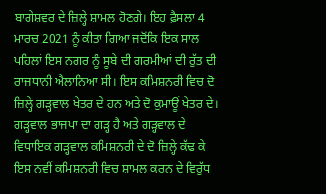ਬਾਗੇਸ਼ਵਰ ਦੇ ਜ਼ਿਲ੍ਹੇ ਸ਼ਾਮਲ ਹੋਣਗੇ। ਇਹ ਫ਼ੈਸਲਾ 4 ਮਾਰਚ 2021 ਨੂੰ ਕੀਤਾ ਗਿਆ ਜਦੋਂਕਿ ਇਕ ਸਾਲ ਪਹਿਲਾਂ ਇਸ ਨਗਰ ਨੂੰ ਸੂਬੇ ਦੀ ਗਰਮੀਆਂ ਦੀ ਰੁੱਤ ਦੀ ਰਾਜਧਾਨੀ ਐਲਾਨਿਆ ਸੀ। ਇਸ ਕਮਿਸ਼ਨਰੀ ਵਿਚ ਦੋ ਜ਼ਿਲ੍ਹੇ ਗੜ੍ਹਵਾਲ ਖੇਤਰ ਦੇ ਹਨ ਅਤੇ ਦੋ ਕੁਮਾਊਂ ਖੇਤਰ ਦੇ। ਗੜ੍ਹਵਾਲ ਭਾਜਪਾ ਦਾ ਗੜ੍ਹ ਹੈ ਅਤੇ ਗੜ੍ਹਵਾਲ ਦੇ ਵਿਧਾਇਕ ਗੜ੍ਹਵਾਲ ਕਮਿਸ਼ਨਰੀ ਦੇ ਦੋ ਜ਼ਿਲ੍ਹੇ ਕੱਢ ਕੇ ਇਸ ਨਵੀਂ ਕਮਿਸ਼ਨਰੀ ਵਿਚ ਸ਼ਾਮਲ ਕਰਨ ਦੇ ਵਿਰੁੱਧ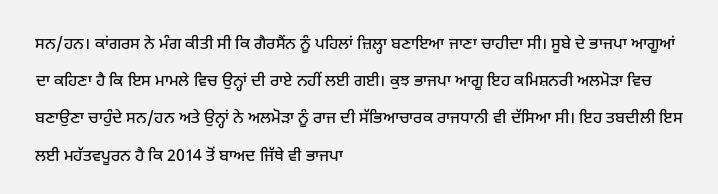ਸਨ/ਹਨ। ਕਾਂਗਰਸ ਨੇ ਮੰਗ ਕੀਤੀ ਸੀ ਕਿ ਗੈਰਸੈਂਨ ਨੂੰ ਪਹਿਲਾਂ ਜ਼ਿਲ੍ਹਾ ਬਣਾਇਆ ਜਾਣਾ ਚਾਹੀਦਾ ਸੀ। ਸੂਬੇ ਦੇ ਭਾਜਪਾ ਆਗੂਆਂ ਦਾ ਕਹਿਣਾ ਹੈ ਕਿ ਇਸ ਮਾਮਲੇ ਵਿਚ ਉਨ੍ਹਾਂ ਦੀ ਰਾਏ ਨਹੀਂ ਲਈ ਗਈ। ਕੁਝ ਭਾਜਪਾ ਆਗੂ ਇਹ ਕਮਿਸ਼ਨਰੀ ਅਲਮੋੜਾ ਵਿਚ ਬਣਾਉਣਾ ਚਾਹੁੰਦੇ ਸਨ/ਹਨ ਅਤੇ ਉਨ੍ਹਾਂ ਨੇ ਅਲਮੋੜਾ ਨੂੰ ਰਾਜ ਦੀ ਸੱਭਿਆਚਾਰਕ ਰਾਜਧਾਨੀ ਵੀ ਦੱਸਿਆ ਸੀ। ਇਹ ਤਬਦੀਲੀ ਇਸ ਲਈ ਮਹੱਤਵਪੂਰਨ ਹੈ ਕਿ 2014 ਤੋਂ ਬਾਅਦ ਜਿੱਥੇ ਵੀ ਭਾਜਪਾ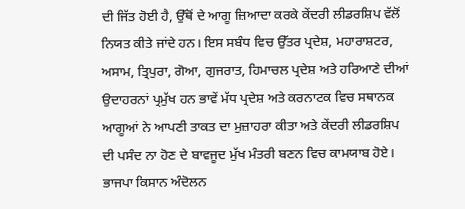ਦੀ ਜਿੱਤ ਹੋਈ ਹੈ, ਉੱਥੋਂ ਦੇ ਆਗੂ ਜ਼ਿਆਦਾ ਕਰਕੇ ਕੇਂਦਰੀ ਲੀਡਰਸ਼ਿਪ ਵੱਲੋਂ ਨਿਯਤ ਕੀਤੇ ਜਾਂਦੇ ਹਨ। ਇਸ ਸਬੰਧ ਵਿਚ ਉੱਤਰ ਪ੍ਰਦੇਸ਼, ਮਹਾਰਾਸ਼ਟਰ, ਅਸਾਮ, ਤ੍ਰਿਪੁਰਾ, ਗੋਆ, ਗੁਜਰਾਤ, ਹਿਮਾਚਲ ਪ੍ਰਦੇਸ਼ ਅਤੇ ਹਰਿਆਣੇ ਦੀਆਂ ਉਦਾਹਰਨਾਂ ਪ੍ਰਮੁੱਖ ਹਨ ਭਾਵੇਂ ਮੱਧ ਪ੍ਰਦੇਸ਼ ਅਤੇ ਕਰਨਾਟਕ ਵਿਚ ਸਥਾਨਕ ਆਗੂਆਂ ਨੇ ਆਪਣੀ ਤਾਕਤ ਦਾ ਮੁਜ਼ਾਹਰਾ ਕੀਤਾ ਅਤੇ ਕੇਂਦਰੀ ਲੀਡਰਸ਼ਿਪ ਦੀ ਪਸੰਦ ਨਾ ਹੋਣ ਦੇ ਬਾਵਜੂਦ ਮੁੱਖ ਮੰਤਰੀ ਬਣਨ ਵਿਚ ਕਾਮਯਾਬ ਹੋਏ। ਭਾਜਪਾ ਕਿਸਾਨ ਅੰਦੋਲਨ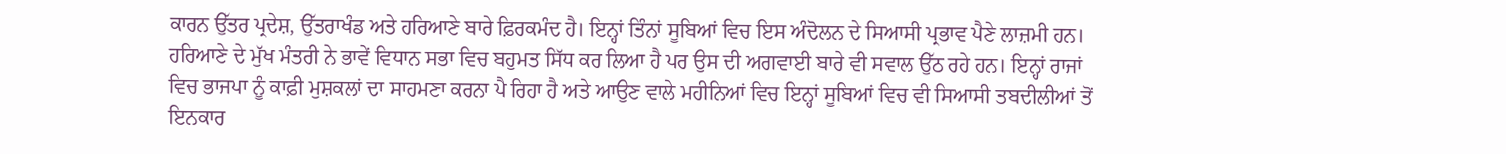ਕਾਰਨ ਉੱਤਰ ਪ੍ਰਦੇਸ਼, ਉੱਤਰਾਖੰਡ ਅਤੇ ਹਰਿਆਣੇ ਬਾਰੇ ਫ਼ਿਰਕਮੰਦ ਹੈ। ਇਨ੍ਹਾਂ ਤਿੰਨਾਂ ਸੂਬਿਆਂ ਵਿਚ ਇਸ ਅੰਦੋਲਨ ਦੇ ਸਿਆਸੀ ਪ੍ਰਭਾਵ ਪੈਣੇ ਲਾਜ਼ਮੀ ਹਨ। ਹਰਿਆਣੇ ਦੇ ਮੁੱਖ ਮੰਤਰੀ ਨੇ ਭਾਵੇਂ ਵਿਧਾਨ ਸਭਾ ਵਿਚ ਬਹੁਮਤ ਸਿੱਧ ਕਰ ਲਿਆ ਹੈ ਪਰ ਉਸ ਦੀ ਅਗਵਾਈ ਬਾਰੇ ਵੀ ਸਵਾਲ ਉੱਠ ਰਹੇ ਹਨ। ਇਨ੍ਹਾਂ ਰਾਜਾਂ ਵਿਚ ਭਾਜਪਾ ਨੂੰ ਕਾਫ਼ੀ ਮੁਸ਼ਕਲਾਂ ਦਾ ਸਾਹਮਣਾ ਕਰਨਾ ਪੈ ਰਿਹਾ ਹੈ ਅਤੇ ਆਉਣ ਵਾਲੇ ਮਹੀਨਿਆਂ ਵਿਚ ਇਨ੍ਹਾਂ ਸੂਬਿਆਂ ਵਿਚ ਵੀ ਸਿਆਸੀ ਤਬਦੀਲੀਆਂ ਤੋਂ ਇਨਕਾਰ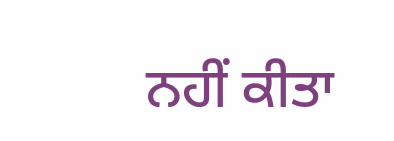ਨਹੀਂ ਕੀਤਾ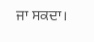ਜਾ ਸਕਦਾ।